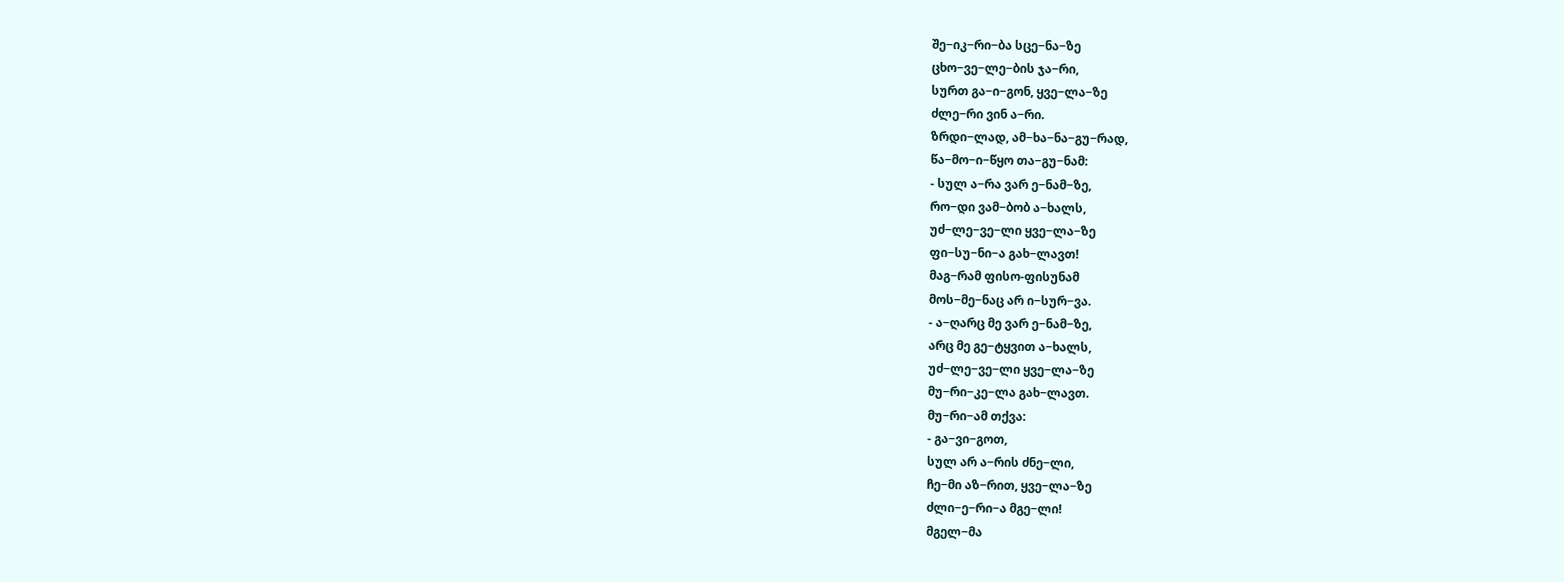შე−იკ−რი−ბა სცე−ნა−ზე
ცხო−ვე−ლე−ბის ჯა−რი,
სურთ გა−ი−გონ, ყვე−ლა−ზე
ძლე−რი ვინ ა−რი.
ზრდი−ლად, ამ−ხა−ნა−გუ−რად,
წა−მო−ი−წყო თა−გუ−ნამ:
- სულ ა−რა ვარ ე−ნამ−ზე,
რო−დი ვამ−ბობ ა−ხალს,
უძ−ლე−ვე−ლი ყვე−ლა−ზე
ფი−სუ−ნი−ა გახ−ლავთ!
მაგ−რამ ფისო-ფისუნამ
მოს−მე−ნაც არ ი−სურ−ვა.
- ა−ღარც მე ვარ ე−ნამ−ზე,
არც მე გე−ტყვით ა−ხალს,
უძ−ლე−ვე−ლი ყვე−ლა−ზე
მუ−რი−კე−ლა გახ−ლავთ.
მუ−რი−ამ თქვა:
- გა−ვი−გოთ,
სულ არ ა−რის ძნე−ლი,
ჩე−მი აზ−რით, ყვე−ლა−ზე
ძლი−ე−რი−ა მგე−ლი!
მგელ−მა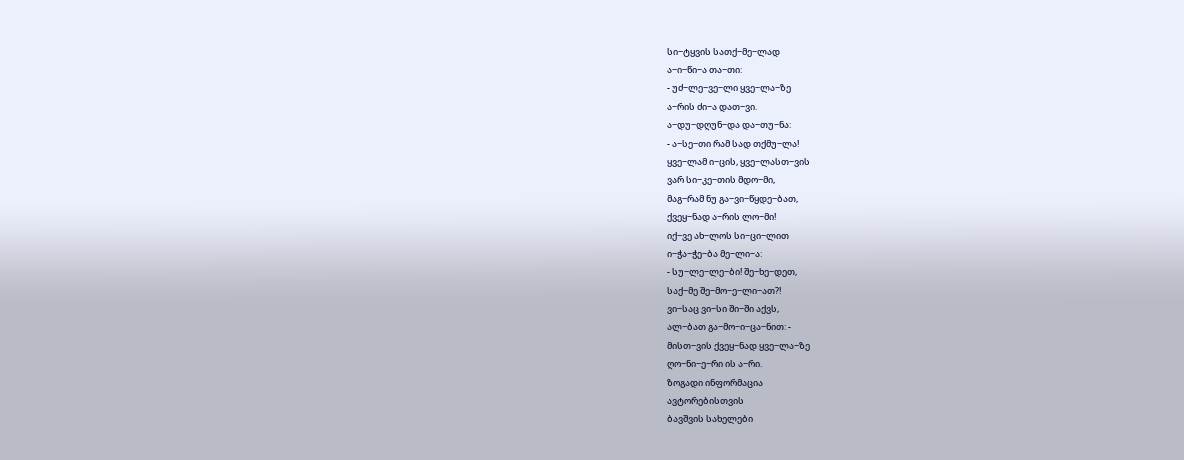სი−ტყვის სათქ−მე−ლად
ა−ი−წი−ა თა−თი:
- უძ−ლე−ვე−ლი ყვე−ლა−ზე
ა−რის ძი−ა დათ−ვი.
ა−დუ−დღუნ−და და−თუ−ნა:
- ა−სე−თი რამ სად თქმუ−ლა!
ყვე−ლამ ი−ცის, ყვე−ლასთ−ვის
ვარ სი−კე−თის მდო−მი,
მაგ−რამ ნუ გა−ვი−წყდე−ბათ,
ქვეყ−ნად ა−რის ლო−მი!
იქ−ვე ახ−ლოს სი−ცი−ლით
ი−ჭა−ჭე−ბა მე−ლი−ა:
- სუ−ლე−ლე−ბი! შე−ხე−დეთ,
საქ−მე შე−მო−ე−ლი−ათ?!
ვი−საც ვი−სი ში−ში აქვს,
ალ−ბათ გა−მო−ი−ცა−ნით: -
მისთ−ვის ქვეყ−ნად ყვე−ლა−ზე
ღო−ნი−ე−რი ის ა−რი.
ზოგადი ინფორმაცია
ავტორებისთვის
ბავშვის სახელები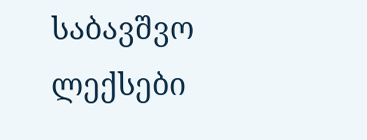საბავშვო ლექსები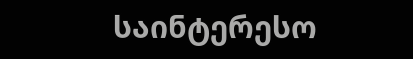საინტერესო